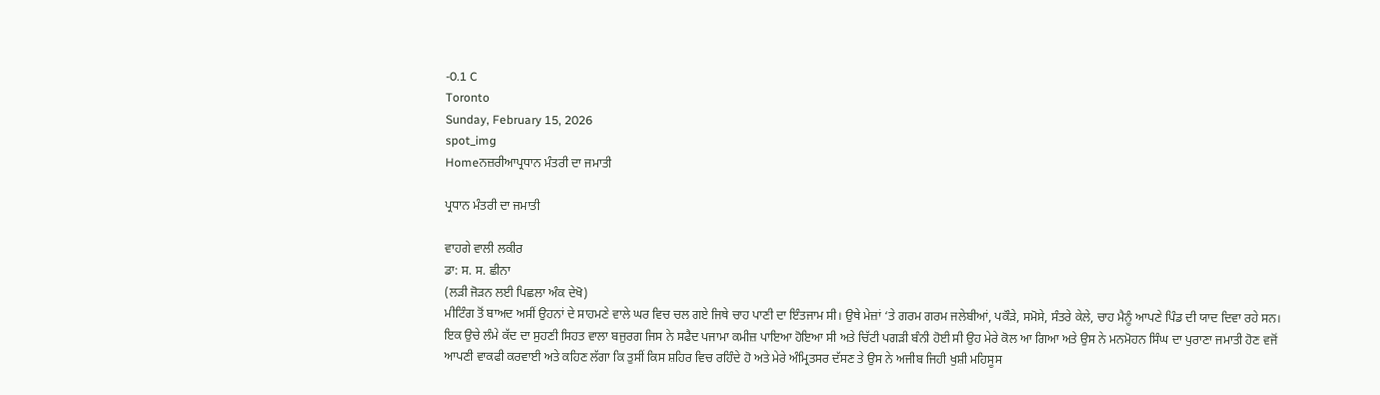-0.1 C
Toronto
Sunday, February 15, 2026
spot_img
Homeਨਜ਼ਰੀਆਪ੍ਰਧਾਨ ਮੰਤਰੀ ਦਾ ਜਮਾਤੀ

ਪ੍ਰਧਾਨ ਮੰਤਰੀ ਦਾ ਜਮਾਤੀ

ਵਾਹਗੇ ਵਾਲੀ ਲਕੀਰ
ਡਾ: ਸ. ਸ. ਛੀਨਾ
(ਲੜੀ ਜੋੜਨ ਲਈ ਪਿਛਲਾ ਅੰਕ ਦੇਖੋ)
ਮੀਟਿੰਗ ਤੋਂ ਬਾਅਦ ਅਸੀਂ ਉਹਨਾਂ ਦੇ ਸਾਹਮਣੇ ਵਾਲੇ ਘਰ ਵਿਚ ਚਲ ਗਏ ਜਿਥੇ ਚਾਹ ਪਾਣੀ ਦਾ ਇੰਤਜਾਮ ਸੀ। ਉਥੇ ਮੇਜ਼ਾਂ ‘ਤੇ ਗਰਮ ਗਰਮ ਜਲੇਬੀਆਂ, ਪਕੌੜੇ, ਸਮੋਸੇ, ਸੰਤਰੇ ਕੇਲੇ, ਚਾਹ ਮੈਨੂੰ ਆਪਣੇ ਪਿੰਡ ਦੀ ਯਾਦ ਦਿਵਾ ਰਹੇ ਸਨ। ਇਕ ਉਚੇ ਲੰਮੇ ਕੱਦ ਦਾ ਸੁਹਣੀ ਸਿਹਤ ਵਾਲਾ ਬਜੁਰਗ ਜਿਸ ਨੇ ਸਫੈਦ ਪਜਾਮਾ ਕਮੀਜ਼ ਪਾਇਆ ਹੋਇਆ ਸੀ ਅਤੇ ਚਿੱਟੀ ਪਗੜੀ ਬੰਨੀ ਹੋਈ ਸੀ ਉਹ ਮੇਰੇ ਕੋਲ ਆ ਗਿਆ ਅਤੇ ਉਸ ਨੇ ਮਨਮੋਹਨ ਸਿੰਘ ਦਾ ਪੁਰਾਣਾ ਜਮਾਤੀ ਹੋਣ ਵਜੋਂ ਆਪਣੀ ਵਾਕਫੀ ਕਰਵਾਈ ਅਤੇ ਕਹਿਣ ਲੱਗਾ ਕਿ ਤੁਸੀਂ ਕਿਸ ਸ਼ਹਿਰ ਵਿਚ ਰਹਿੰਦੇ ਹੋ ਅਤੇ ਮੇਰੇ ਅੰਮ੍ਰਿਤਸਰ ਦੱਸਣ ਤੇ ਉਸ ਨੇ ਅਜੀਬ ਜਿਹੀ ਖੁਸ਼ੀ ਮਹਿਸੂਸ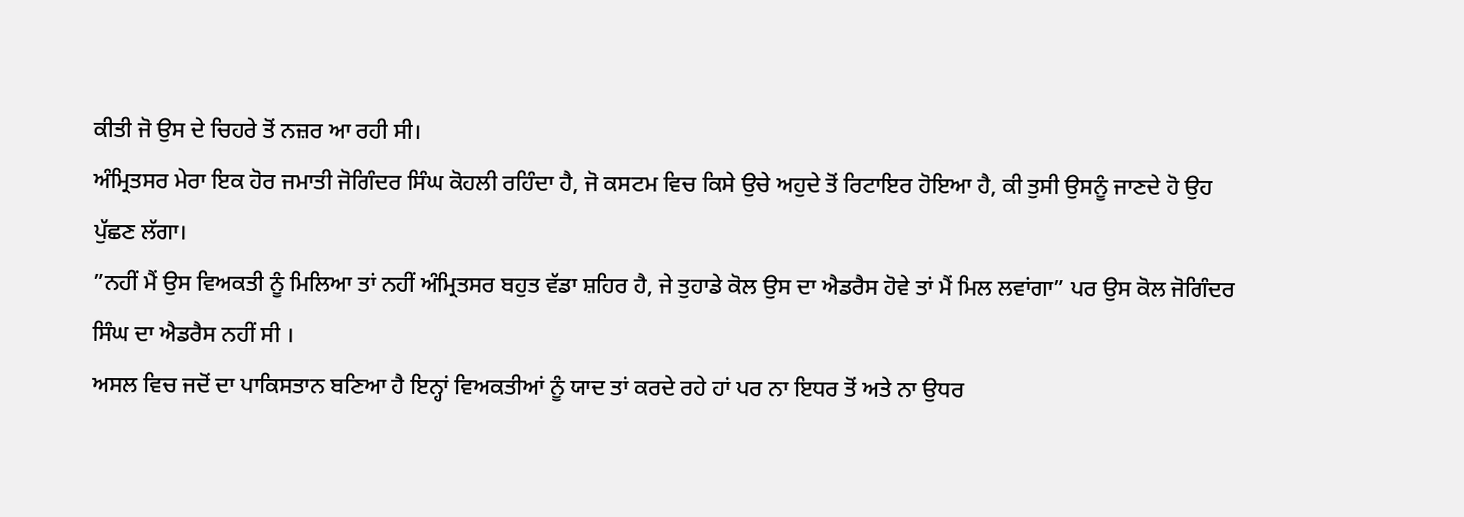ਕੀਤੀ ਜੋ ਉਸ ਦੇ ਚਿਹਰੇ ਤੋਂ ਨਜ਼ਰ ਆ ਰਹੀ ਸੀ।
ਅੰਮ੍ਰਿਤਸਰ ਮੇਰਾ ਇਕ ਹੋਰ ਜਮਾਤੀ ਜੋਗਿੰਦਰ ਸਿੰਘ ਕੋਹਲੀ ਰਹਿੰਦਾ ਹੈ, ਜੋ ਕਸਟਮ ਵਿਚ ਕਿਸੇ ਉਚੇ ਅਹੁਦੇ ਤੋਂ ਰਿਟਾਇਰ ਹੋਇਆ ਹੈ, ਕੀ ਤੁਸੀ ਉਸਨੂੰ ਜਾਣਦੇ ਹੋ ਉਹ ਪੁੱਛਣ ਲੱਗਾ।
”ਨਹੀਂ ਮੈਂ ਉਸ ਵਿਅਕਤੀ ਨੂੰ ਮਿਲਿਆ ਤਾਂ ਨਹੀਂ ਅੰਮ੍ਰਿਤਸਰ ਬਹੁਤ ਵੱਡਾ ਸ਼ਹਿਰ ਹੈ, ਜੇ ਤੁਹਾਡੇ ਕੋਲ ਉਸ ਦਾ ਐਡਰੈਸ ਹੋਵੇ ਤਾਂ ਮੈਂ ਮਿਲ ਲਵਾਂਗਾ” ਪਰ ਉਸ ਕੋਲ ਜੋਗਿੰਦਰ ਸਿੰਘ ਦਾ ਐਡਰੈਸ ਨਹੀਂ ਸੀ ।
ਅਸਲ ਵਿਚ ਜਦੋਂ ਦਾ ਪਾਕਿਸਤਾਨ ਬਣਿਆ ਹੈ ਇਨ੍ਹਾਂ ਵਿਅਕਤੀਆਂ ਨੂੰ ਯਾਦ ਤਾਂ ਕਰਦੇ ਰਹੇ ਹਾਂ ਪਰ ਨਾ ਇਧਰ ਤੋਂ ਅਤੇ ਨਾ ਉਧਰ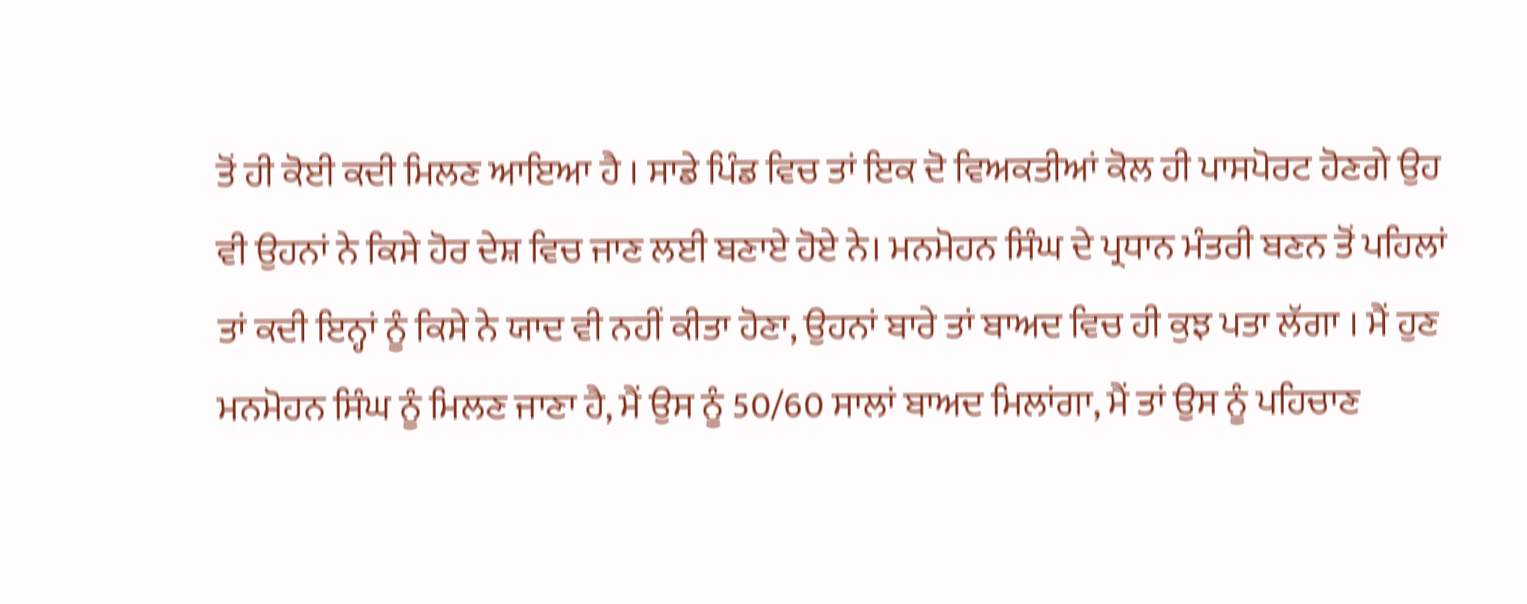ਤੋਂ ਹੀ ਕੋਈ ਕਦੀ ਮਿਲਣ ਆਇਆ ਹੈ । ਸਾਡੇ ਪਿੰਡ ਵਿਚ ਤਾਂ ਇਕ ਦੋ ਵਿਅਕਤੀਆਂ ਕੋਲ ਹੀ ਪਾਸਪੋਰਟ ਹੋਣਗੇ ਉਹ ਵੀ ਉਹਨਾਂ ਨੇ ਕਿਸੇ ਹੋਰ ਦੇਸ਼ ਵਿਚ ਜਾਣ ਲਈ ਬਣਾਏ ਹੋਏ ਨੇ। ਮਨਮੋਹਨ ਸਿੰਘ ਦੇ ਪ੍ਰਧਾਨ ਮੰਤਰੀ ਬਣਨ ਤੋਂ ਪਹਿਲਾਂ ਤਾਂ ਕਦੀ ਇਨ੍ਹਾਂ ਨੂੰ ਕਿਸੇ ਨੇ ਯਾਦ ਵੀ ਨਹੀਂ ਕੀਤਾ ਹੋਣਾ, ਉਹਨਾਂ ਬਾਰੇ ਤਾਂ ਬਾਅਦ ਵਿਚ ਹੀ ਕੁਝ ਪਤਾ ਲੱਗਾ । ਮੈਂ ਹੁਣ ਮਨਮੋਹਨ ਸਿੰਘ ਨੂੰ ਮਿਲਣ ਜਾਣਾ ਹੈ, ਮੈਂ ਉਸ ਨੂੰ 50/60 ਸਾਲਾਂ ਬਾਅਦ ਮਿਲਾਂਗਾ, ਮੈਂ ਤਾਂ ਉਸ ਨੂੰ ਪਹਿਚਾਣ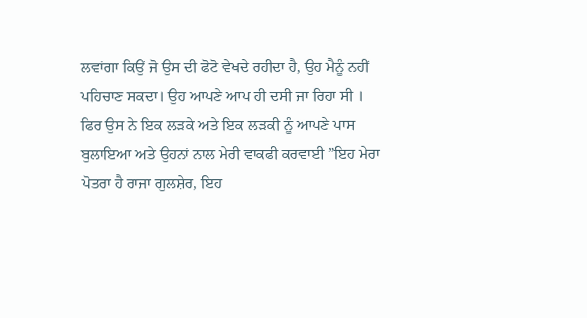ਲਵਾਂਗਾ ਕਿਉਂ ਜੋ ਉਸ ਦੀ ਫੋਟੋ ਵੇਖਦੇ ਰਹੀਦਾ ਹੈ, ਉਹ ਮੈਨੂੰ ਨਹੀਂ ਪਹਿਚਾਣ ਸਕਦਾ। ਉਹ ਆਪਣੇ ਆਪ ਹੀ ਦਸੀ ਜਾ ਰਿਹਾ ਸੀ । ਫਿਰ ਉਸ ਨੇ ਇਕ ਲੜਕੇ ਅਤੇ ਇਕ ਲੜਕੀ ਨੂੰ ਆਪਣੇ ਪਾਸ ਬੁਲਾਇਆ ਅਤੇ ਉਹਨਾਂ ਨਾਲ ਮੇਰੀ ਵਾਕਫੀ ਕਰਵਾਈ ”ਇਹ ਮੇਰਾ ਪੋਤਰਾ ਹੈ ਰਾਜਾ ਗੁਲਸ਼ੇਰ, ਇਹ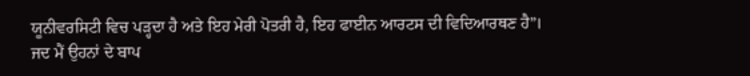ਯੂਨੀਵਰਸਿਟੀ ਵਿਚ ਪੜ੍ਹਦਾ ਹੈ ਅਤੇ ਇਹ ਮੇਰੀ ਪੋਤਰੀ ਹੈ, ਇਹ ਫਾਈਨ ਆਰਟਸ ਦੀ ਵਿਦਿਆਰਥਣ ਹੈ”।
ਜਦ ਮੈਂ ਉਹਨਾਂ ਦੇ ਬਾਪ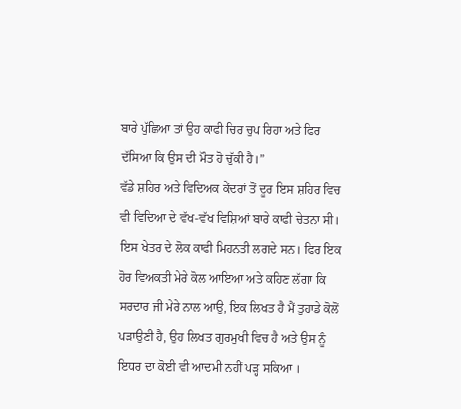ਬਾਰੇ ਪੁੱਛਿਆ ਤਾਂ ਉਹ ਕਾਫੀ ਚਿਰ ਚੁਪ ਰਿਹਾ ਅਤੇ ਫਿਰ ਦੱਸਿਆ ਕਿ ਉਸ ਦੀ ਮੌਤ ਹੋ ਚੁੱਕੀ ਹੈ।”
ਵੱਡੇ ਸ਼ਹਿਰ ਅਤੇ ਵਿਦਿਅਕ ਕੇਂਦਰਾਂ ਤੋਂ ਦੂਰ ਇਸ ਸ਼ਹਿਰ ਵਿਚ ਵੀ ਵਿਦਿਆ ਦੇ ਵੱਖ-ਵੱਖ ਵਿਸ਼ਿਆਂ ਬਾਰੇ ਕਾਫੀ ਚੇਤਨਾ ਸੀ। ਇਸ ਖੇਤਰ ਦੇ ਲੋਕ ਕਾਫੀ ਮਿਹਨਤੀ ਲਗਦੇ ਸਨ। ਫਿਰ ਇਕ ਹੋਰ ਵਿਅਕਤੀ ਮੇਰੇ ਕੋਲ ਆਇਆ ਅਤੇ ਕਹਿਣ ਲੱਗਾ ਕਿ ਸਰਦਾਰ ਜੀ ਮੇਰੇ ਨਾਲ ਆਉ, ਇਕ ਲਿਖਤ ਹੈ ਮੈਂ ਤੁਹਾਡੇ ਕੋਲੋਂ ਪੜਾਉਣੀ ਹੈ, ਉਹ ਲਿਖਤ ਗੁਰਮੁਖੀ ਵਿਚ ਹੈ ਅਤੇ ਉਸ ਨੂੰ ਇਧਰ ਦਾ ਕੋਈ ਵੀ ਆਦਮੀ ਨਹੀਂ ਪੜ੍ਹ ਸਕਿਆ ।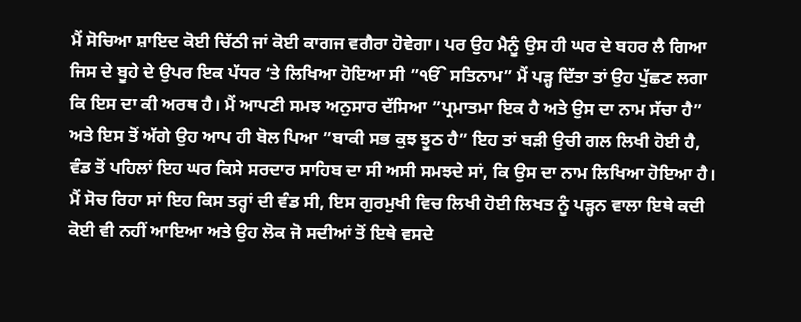ਮੈਂ ਸੋਚਿਆ ਸ਼ਾਇਦ ਕੋਈ ਚਿੱਠੀ ਜਾਂ ਕੋਈ ਕਾਗਜ ਵਗੈਰਾ ਹੋਵੇਗਾ। ਪਰ ਉਹ ਮੈਨੂੰ ਉਸ ਹੀ ਘਰ ਦੇ ਬਹਰ ਲੈ ਗਿਆ ਜਿਸ ਦੇ ਬੂਹੇ ਦੇ ਉਪਰ ਇਕ ਪੱਧਰ ‘ਤੇ ਲਿਖਿਆ ਹੋਇਆ ਸੀ ”ੴ ਸਤਿਨਾਮ” ਮੈਂ ਪੜ੍ਹ ਦਿੱਤਾ ਤਾਂ ਉਹ ਪੁੱਛਣ ਲਗਾ ਕਿ ਇਸ ਦਾ ਕੀ ਅਰਥ ਹੈ। ਮੈਂ ਆਪਣੀ ਸਮਝ ਅਨੁਸਾਰ ਦੱਸਿਆ ”ਪ੍ਰਮਾਤਮਾ ਇਕ ਹੈ ਅਤੇ ਉਸ ਦਾ ਨਾਮ ਸੱਚਾ ਹੈ” ਅਤੇ ਇਸ ਤੋਂ ਅੱਗੇ ਉਹ ਆਪ ਹੀ ਬੋਲ ਪਿਆ ”ਬਾਕੀ ਸਭ ਕੁਝ ਝੂਠ ਹੈ” ਇਹ ਤਾਂ ਬੜੀ ਉਚੀ ਗਲ ਲਿਖੀ ਹੋਈ ਹੈ, ਵੰਡ ਤੋਂ ਪਹਿਲਾਂ ਇਹ ਘਰ ਕਿਸੇ ਸਰਦਾਰ ਸਾਹਿਬ ਦਾ ਸੀ ਅਸੀ ਸਮਝਦੇ ਸਾਂ, ਕਿ ਉਸ ਦਾ ਨਾਮ ਲਿਖਿਆ ਹੋਇਆ ਹੈ।
ਮੈਂ ਸੋਚ ਰਿਹਾ ਸਾਂ ਇਹ ਕਿਸ ਤਰ੍ਹਾਂ ਦੀ ਵੰਡ ਸੀ, ਇਸ ਗੁਰਮੁਖੀ ਵਿਚ ਲਿਖੀ ਹੋਈ ਲਿਖਤ ਨੂੰ ਪੜ੍ਹਨ ਵਾਲਾ ਇਥੇ ਕਦੀ ਕੋਈ ਵੀ ਨਹੀਂ ਆਇਆ ਅਤੇ ਉਹ ਲੋਕ ਜੋ ਸਦੀਆਂ ਤੋਂ ਇਥੇ ਵਸਦੇ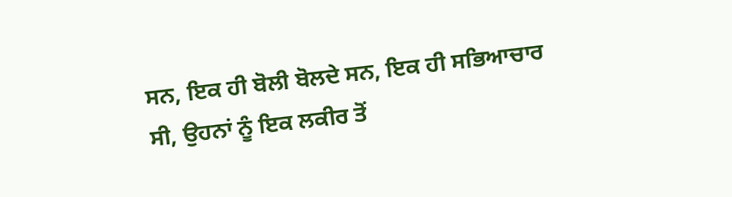ਸਨ, ਇਕ ਹੀ ਬੋਲੀ ਬੋਲਦੇ ਸਨ, ਇਕ ਹੀ ਸਭਿਆਚਾਰ ਸੀ, ਉਹਨਾਂ ਨੂੰ ਇਕ ਲਕੀਰ ਤੋਂ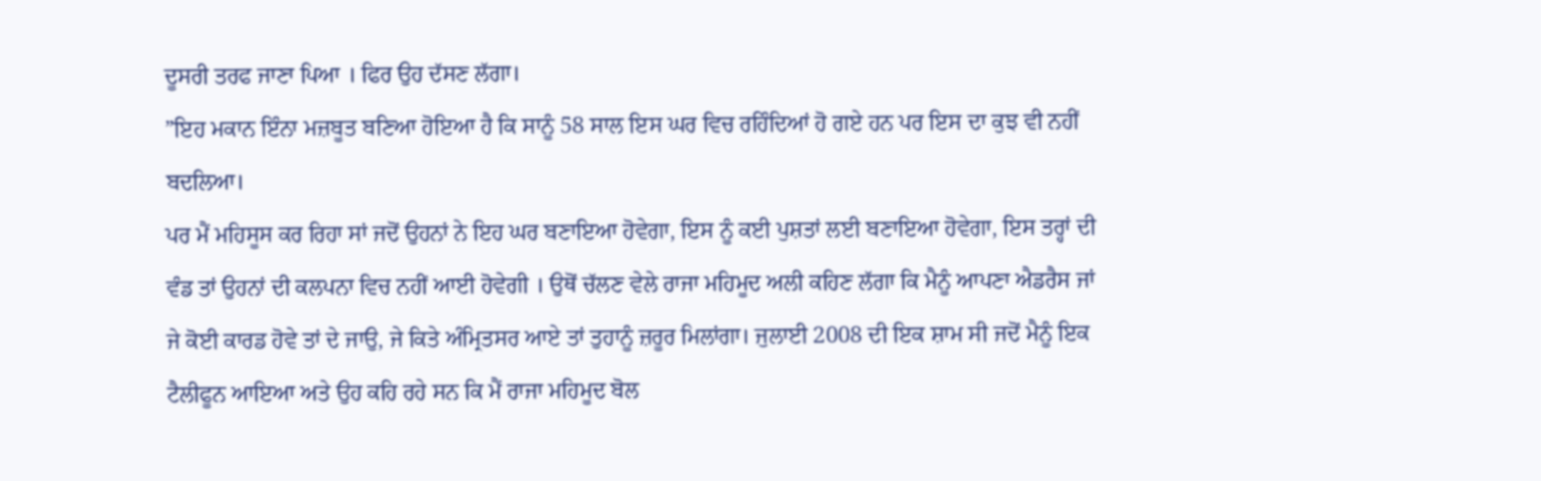ਦੂਸਰੀ ਤਰਫ ਜਾਣਾ ਪਿਆ । ਫਿਰ ਉਹ ਦੱਸਣ ਲੱਗਾ।
”ਇਹ ਮਕਾਨ ਇੰਨਾ ਮਜ਼ਬੂਤ ਬਣਿਆ ਹੋਇਆ ਹੈ ਕਿ ਸਾਨੂੰ 58 ਸਾਲ ਇਸ ਘਰ ਵਿਚ ਰਹਿੰਦਿਆਂ ਹੋ ਗਏ ਹਨ ਪਰ ਇਸ ਦਾ ਕੁਝ ਵੀ ਨਹੀਂ ਬਦਲਿਆ।
ਪਰ ਮੈਂ ਮਹਿਸੂਸ ਕਰ ਰਿਹਾ ਸਾਂ ਜਦੋਂ ਉਹਨਾਂ ਨੇ ਇਹ ਘਰ ਬਣਾਇਆ ਹੋਵੇਗਾ, ਇਸ ਨੂੰ ਕਈ ਪੁਸ਼ਤਾਂ ਲਈ ਬਣਾਇਆ ਹੋਵੇਗਾ, ਇਸ ਤਰ੍ਹਾਂ ਦੀ ਵੰਡ ਤਾਂ ਉਹਨਾਂ ਦੀ ਕਲਪਨਾ ਵਿਚ ਨਹੀਂ ਆਈ ਹੋਵੇਗੀ । ਉਥੋਂ ਚੱਲਣ ਵੇਲੇ ਰਾਜਾ ਮਹਿਮੂਦ ਅਲੀ ਕਹਿਣ ਲੱਗਾ ਕਿ ਮੈਨੂੰ ਆਪਣਾ ਐਡਰੈਸ ਜਾਂ ਜੇ ਕੋਈ ਕਾਰਡ ਹੋਵੇ ਤਾਂ ਦੇ ਜਾਉ, ਜੇ ਕਿਤੇ ਅੰਮ੍ਰਿਤਸਰ ਆਏ ਤਾਂ ਤੁਹਾਨੂੰ ਜ਼ਰੂਰ ਮਿਲਾਂਗਾ। ਜੁਲਾਈ 2008 ਦੀ ਇਕ ਸ਼ਾਮ ਸੀ ਜਦੋਂ ਮੈਨੂੰ ਇਕ ਟੈਲੀਫੂਨ ਆਇਆ ਅਤੇ ਉਹ ਕਹਿ ਰਹੇ ਸਨ ਕਿ ਮੈਂ ਰਾਜਾ ਮਹਿਮੂਦ ਬੋਲ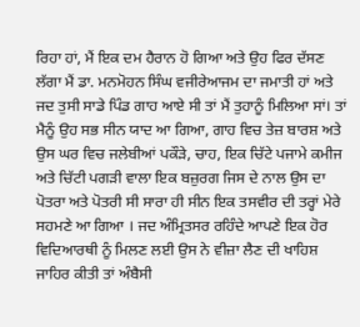ਰਿਹਾ ਹਾਂ, ਮੈਂ ਇਕ ਦਮ ਹੈਰਾਨ ਹੋ ਗਿਆ ਅਤੇ ਉਹ ਫਿਰ ਦੱਸਣ ਲੱਗਾ ਮੈਂ ਡਾ. ਮਨਮੋਹਨ ਸਿੰਘ ਵਜੀਰੇਆਜਮ ਦਾ ਜਮਾਤੀ ਹਾਂ ਅਤੇ ਜਦ ਤੁਸੀ ਸਾਡੇ ਪਿੰਡ ਗਾਹ ਆਏ ਸੀ ਤਾਂ ਮੈਂ ਤੁਹਾਨੂੰ ਮਿਲਿਆ ਸਾਂ। ਤਾਂ ਮੈਨੂੰ ਉਹ ਸਭ ਸੀਨ ਯਾਦ ਆ ਗਿਆ, ਗਾਹ ਵਿਚ ਤੇਜ਼ ਬਾਰਸ਼ ਅਤੇ ਉਸ ਘਰ ਵਿਚ ਜਲੇਬੀਆਂ ਪਕੌੜੇ, ਚਾਹ, ਇਕ ਚਿੱਟੇ ਪਜਾਮੇ ਕਮੀਜ ਅਤੇ ਚਿੱਟੀ ਪਗੜੀ ਵਾਲਾ ਇਕ ਬਜ਼ੁਰਗ ਜਿਸ ਦੇ ਨਾਲ ਉਸ ਦਾ ਪੋਤਰਾ ਅਤੇ ਪੋਤਰੀ ਸੀ ਸਾਰਾ ਹੀ ਸੀਨ ਇਕ ਤਸਵੀਰ ਦੀ ਤਰ੍ਹਾਂ ਮੇਰੇ ਸਹਮਣੇ ਆ ਗਿਆ । ਜਦ ਅੰਮ੍ਰਿਤਸਰ ਰਹਿੰਦੇ ਆਪਣੇ ਇਕ ਹੋਰ ਵਿਦਿਆਰਥੀ ਨੂੰ ਮਿਲਣ ਲਈ ਉਸ ਨੇ ਵੀਜ਼ਾ ਲੈਣ ਦੀ ਖਾਹਿਸ਼ ਜਾਹਿਰ ਕੀਤੀ ਤਾਂ ਅੰਬੈਸੀ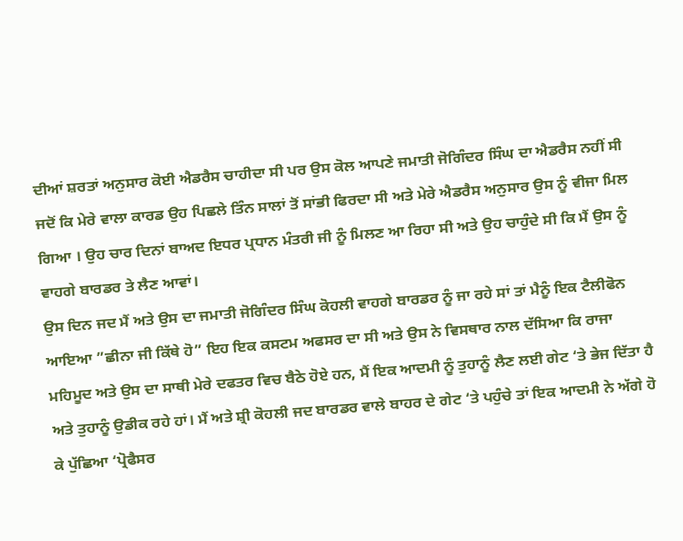ਦੀਆਂ ਸ਼ਰਤਾਂ ਅਨੁਸਾਰ ਕੋਈ ਐਡਰੈਸ ਚਾਹੀਦਾ ਸੀ ਪਰ ਉਸ ਕੋਲ ਆਪਣੇ ਜਮਾਤੀ ਜੋਗਿੰਦਰ ਸਿੰਘ ਦਾ ਐਡਰੈਸ ਨਹੀਂ ਸੀ ਜਦੋਂ ਕਿ ਮੇਰੇ ਵਾਲਾ ਕਾਰਡ ਉਹ ਪਿਛਲੇ ਤਿੰਨ ਸਾਲਾਂ ਤੋਂ ਸਾਂਭੀ ਫਿਰਦਾ ਸੀ ਅਤੇ ਮੇਰੇ ਐਡਰੈਸ ਅਨੁਸਾਰ ਉਸ ਨੂੰ ਵੀਜਾ ਮਿਲ ਗਿਆ । ਉਹ ਚਾਰ ਦਿਨਾਂ ਬਾਅਦ ਇਧਰ ਪ੍ਰਧਾਨ ਮੰਤਰੀ ਜੀ ਨੂੰ ਮਿਲਣ ਆ ਰਿਹਾ ਸੀ ਅਤੇ ਉਹ ਚਾਹੁੰਦੇ ਸੀ ਕਿ ਮੈਂ ਉਸ ਨੂੰ ਵਾਹਗੇ ਬਾਰਡਰ ਤੇ ਲੈਣ ਆਵਾਂ।
ਉਸ ਦਿਨ ਜਦ ਮੈਂ ਅਤੇ ਉਸ ਦਾ ਜਮਾਤੀ ਜੋਗਿੰਦਰ ਸਿੰਘ ਕੋਹਲੀ ਵਾਹਗੇ ਬਾਰਡਰ ਨੂੰ ਜਾ ਰਹੇ ਸਾਂ ਤਾਂ ਮੈਨੂੰ ਇਕ ਟੈਲੀਫੋਨ ਆਇਆ ”ਛੀਨਾ ਜੀ ਕਿੱਥੇ ਹੋ” ਇਹ ਇਕ ਕਸਟਮ ਅਫਸਰ ਦਾ ਸੀ ਅਤੇ ਉਸ ਨੇ ਵਿਸਥਾਰ ਨਾਲ ਦੱਸਿਆ ਕਿ ਰਾਜਾ ਮਹਿਮੂਦ ਅਤੇ ਉਸ ਦਾ ਸਾਥੀ ਮੇਰੇ ਦਫਤਰ ਵਿਚ ਬੈਠੇ ਹੋਏ ਹਨ, ਮੈਂ ਇਕ ਆਦਮੀ ਨੂੰ ਤੁਹਾਨੂੰ ਲੈਣ ਲਈ ਗੇਟ ‘ਤੇ ਭੇਜ ਦਿੱਤਾ ਹੈ ਅਤੇ ਤੁਹਾਨੂੰ ਉਡੀਕ ਰਹੇ ਹਾਂ। ਮੈਂ ਅਤੇ ਸ਼੍ਰੀ ਕੋਹਲੀ ਜਦ ਬਾਰਡਰ ਵਾਲੇ ਬਾਹਰ ਦੇ ਗੇਟ ‘ਤੇ ਪਹੁੰਚੇ ਤਾਂ ਇਕ ਆਦਮੀ ਨੇ ਅੱਗੇ ਹੋ ਕੇ ਪੁੱਛਿਆ ‘ਪ੍ਰੋਫੈਸਰ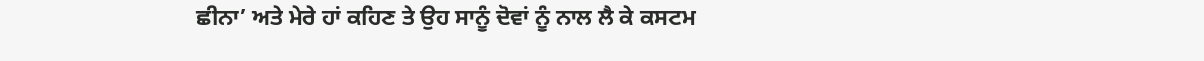ਛੀਨਾ’ ਅਤੇ ਮੇਰੇ ਹਾਂ ਕਹਿਣ ਤੇ ਉਹ ਸਾਨੂੰ ਦੋਵਾਂ ਨੂੰ ਨਾਲ ਲੈ ਕੇ ਕਸਟਮ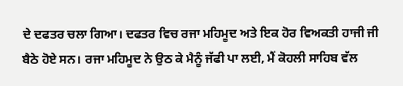ਦੇ ਦਫਤਰ ਚਲਾ ਗਿਆ। ਦਫਤਰ ਵਿਚ ਰਜਾ ਮਹਿਮੂਦ ਅਤੇ ਇਕ ਹੋਰ ਵਿਅਕਤੀ ਹਾਜੀ ਜੀ ਬੈਠੇ ਹੋਏ ਸਨ। ਰਜਾ ਮਹਿਮੂਦ ਨੇ ਉਠ ਕੇ ਮੈਨੂੰ ਜੱਫੀ ਪਾ ਲਈ, ਮੈਂ ਕੋਹਲੀ ਸਾਹਿਬ ਵੱਲ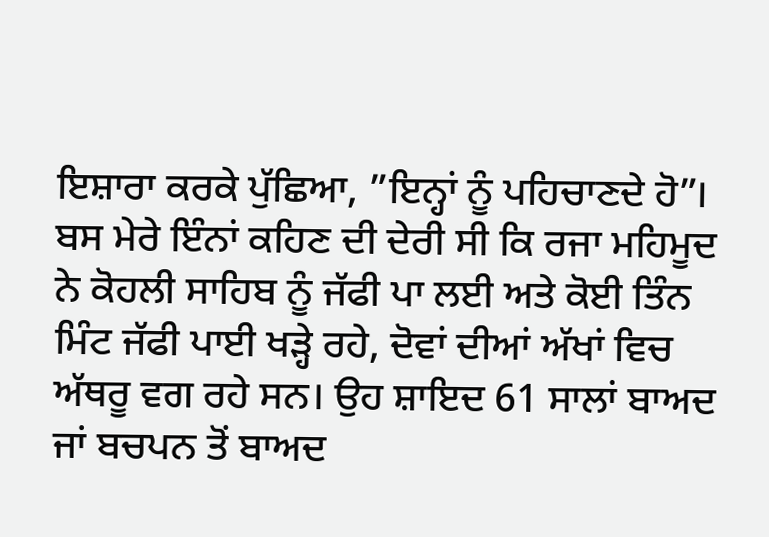ਇਸ਼ਾਰਾ ਕਰਕੇ ਪੁੱਛਿਆ, ”ਇਨ੍ਹਾਂ ਨੂੰ ਪਹਿਚਾਣਦੇ ਹੋ”। ਬਸ ਮੇਰੇ ਇੰਨਾਂ ਕਹਿਣ ਦੀ ਦੇਰੀ ਸੀ ਕਿ ਰਜਾ ਮਹਿਮੂਦ ਨੇ ਕੋਹਲੀ ਸਾਹਿਬ ਨੂੰ ਜੱਫੀ ਪਾ ਲਈ ਅਤੇ ਕੋਈ ਤਿੰਨ ਮਿੰਟ ਜੱਫੀ ਪਾਈ ਖੜ੍ਹੇ ਰਹੇ, ਦੋਵਾਂ ਦੀਆਂ ਅੱਖਾਂ ਵਿਚ ਅੱਥਰੂ ਵਗ ਰਹੇ ਸਨ। ਉਹ ਸ਼ਾਇਦ 61 ਸਾਲਾਂ ਬਾਅਦ ਜਾਂ ਬਚਪਨ ਤੋਂ ਬਾਅਦ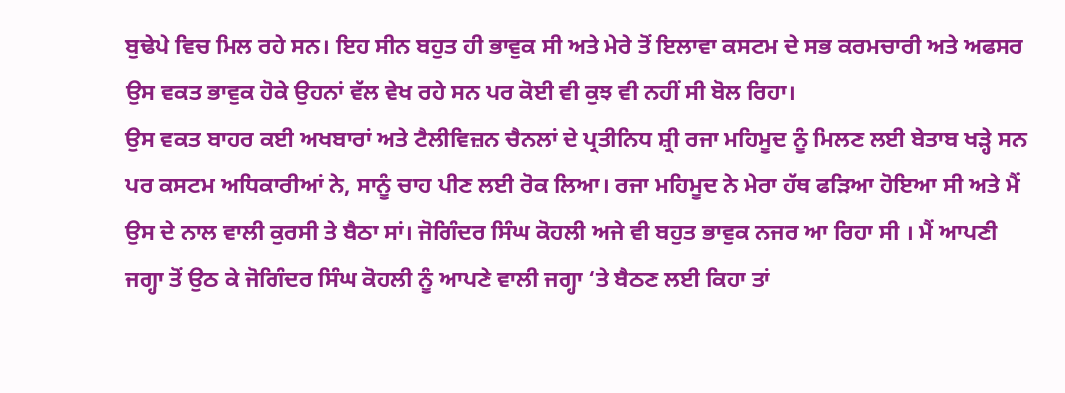ਬੁਢੇਪੇ ਵਿਚ ਮਿਲ ਰਹੇ ਸਨ। ਇਹ ਸੀਨ ਬਹੁਤ ਹੀ ਭਾਵੁਕ ਸੀ ਅਤੇ ਮੇਰੇ ਤੋਂ ਇਲਾਵਾ ਕਸਟਮ ਦੇ ਸਭ ਕਰਮਚਾਰੀ ਅਤੇ ਅਫਸਰ ਉਸ ਵਕਤ ਭਾਵੁਕ ਹੋਕੇ ਉਹਨਾਂ ਵੱਲ ਵੇਖ ਰਹੇ ਸਨ ਪਰ ਕੋਈ ਵੀ ਕੁਝ ਵੀ ਨਹੀਂ ਸੀ ਬੋਲ ਰਿਹਾ।
ਉਸ ਵਕਤ ਬਾਹਰ ਕਈ ਅਖਬਾਰਾਂ ਅਤੇ ਟੈਲੀਵਿਜ਼ਨ ਚੈਨਲਾਂ ਦੇ ਪ੍ਰਤੀਨਿਧ ਸ਼੍ਰੀ ਰਜਾ ਮਹਿਮੂਦ ਨੂੰ ਮਿਲਣ ਲਈ ਬੇਤਾਬ ਖੜ੍ਹੇ ਸਨ ਪਰ ਕਸਟਮ ਅਧਿਕਾਰੀਆਂ ਨੇ, ਸਾਨੂੰ ਚਾਹ ਪੀਣ ਲਈ ਰੋਕ ਲਿਆ। ਰਜਾ ਮਹਿਮੂਦ ਨੇ ਮੇਰਾ ਹੱਥ ਫੜਿਆ ਹੋਇਆ ਸੀ ਅਤੇ ਮੈਂ ਉਸ ਦੇ ਨਾਲ ਵਾਲੀ ਕੁਰਸੀ ਤੇ ਬੈਠਾ ਸਾਂ। ਜੋਗਿੰਦਰ ਸਿੰਘ ਕੋਹਲੀ ਅਜੇ ਵੀ ਬਹੁਤ ਭਾਵੁਕ ਨਜਰ ਆ ਰਿਹਾ ਸੀ । ਮੈਂ ਆਪਣੀ ਜਗ੍ਹਾ ਤੋਂ ਉਠ ਕੇ ਜੋਗਿੰਦਰ ਸਿੰਘ ਕੋਹਲੀ ਨੂੰ ਆਪਣੇ ਵਾਲੀ ਜਗ੍ਹਾ ‘ਤੇ ਬੈਠਣ ਲਈ ਕਿਹਾ ਤਾਂ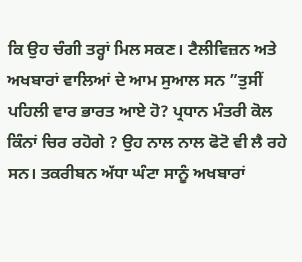ਕਿ ਉਹ ਚੰਗੀ ਤਰ੍ਹਾਂ ਮਿਲ ਸਕਣ। ਟੈਲੀਵਿਜ਼ਨ ਅਤੇ ਅਖਬਾਰਾਂ ਵਾਲਿਆਂ ਦੇ ਆਮ ਸੁਆਲ ਸਨ ”ਤੁਸੀਂ ਪਹਿਲੀ ਵਾਰ ਭਾਰਤ ਆਏ ਹੋ? ਪ੍ਰਧਾਨ ਮੰਤਰੀ ਕੋਲ ਕਿੰਨਾਂ ਚਿਰ ਰਹੋਗੇ ? ਉਹ ਨਾਲ ਨਾਲ ਫੋਟੋ ਵੀ ਲੈ ਰਹੇ ਸਨ। ਤਕਰੀਬਨ ਅੱਧਾ ਘੰਟਾ ਸਾਨੂੰ ਅਖਬਾਰਾਂ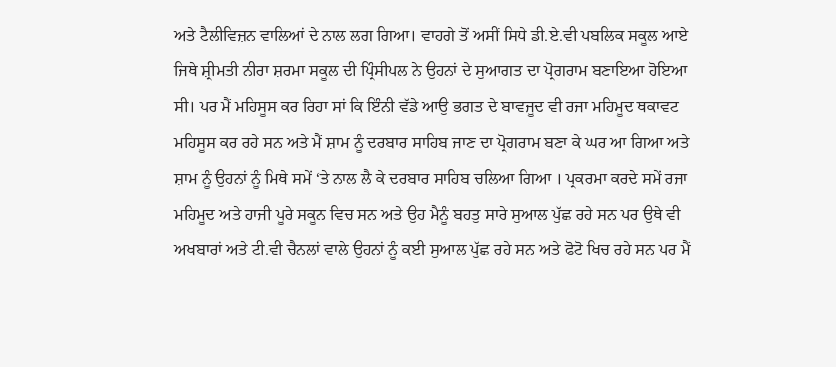ਅਤੇ ਟੈਲੀਵਿਜ਼ਨ ਵਾਲਿਆਂ ਦੇ ਨਾਲ ਲਗ ਗਿਆ। ਵਾਹਗੇ ਤੋਂ ਅਸੀਂ ਸਿਧੇ ਡੀ.ਏ.ਵੀ ਪਬਲਿਕ ਸਕੂਲ ਆਏ ਜਿਥੇ ਸ਼੍ਰੀਮਤੀ ਨੀਰਾ ਸ਼ਰਮਾ ਸਕੂਲ ਦੀ ਪ੍ਰਿੰਸੀਪਲ ਨੇ ਉਹਨਾਂ ਦੇ ਸੁਆਗਤ ਦਾ ਪ੍ਰੋਗਰਾਮ ਬਣਾਇਆ ਹੋਇਆ ਸੀ। ਪਰ ਮੈਂ ਮਹਿਸੂਸ ਕਰ ਰਿਹਾ ਸਾਂ ਕਿ ਇੰਨੀ ਵੱਡੇ ਆਉ ਭਗਤ ਦੇ ਬਾਵਜੂਦ ਵੀ ਰਜਾ ਮਹਿਮੂਦ ਥਕਾਵਟ ਮਹਿਸੂਸ ਕਰ ਰਹੇ ਸਨ ਅਤੇ ਮੈਂ ਸ਼ਾਮ ਨੂੰ ਦਰਬਾਰ ਸਾਹਿਬ ਜਾਣ ਦਾ ਪ੍ਰੋਗਰਾਮ ਬਣਾ ਕੇ ਘਰ ਆ ਗਿਆ ਅਤੇ ਸ਼ਾਮ ਨੂੰ ਉਹਨਾਂ ਨੂੰ ਮਿਥੇ ਸਮੇਂ ‘ਤੇ ਨਾਲ ਲੈ ਕੇ ਦਰਬਾਰ ਸਾਹਿਬ ਚਲਿਆ ਗਿਆ । ਪ੍ਰਕਰਮਾ ਕਰਦੇ ਸਮੇਂ ਰਜਾ ਮਹਿਮੂਦ ਅਤੇ ਹਾਜੀ ਪੂਰੇ ਸਕੂਨ ਵਿਚ ਸਨ ਅਤੇ ਉਹ ਮੈਨੂੰ ਬਹਤੁ ਸਾਰੇ ਸੁਆਲ ਪੁੱਛ ਰਹੇ ਸਨ ਪਰ ਉਥੇ ਵੀ ਅਖਬਾਰਾਂ ਅਤੇ ਟੀ.ਵੀ ਚੈਨਲਾਂ ਵਾਲੇ ਉਹਨਾਂ ਨੂੰ ਕਈ ਸੁਆਲ ਪੁੱਛ ਰਹੇ ਸਨ ਅਤੇ ਫੋਟੋ ਖਿਚ ਰਹੇ ਸਨ ਪਰ ਮੈਂ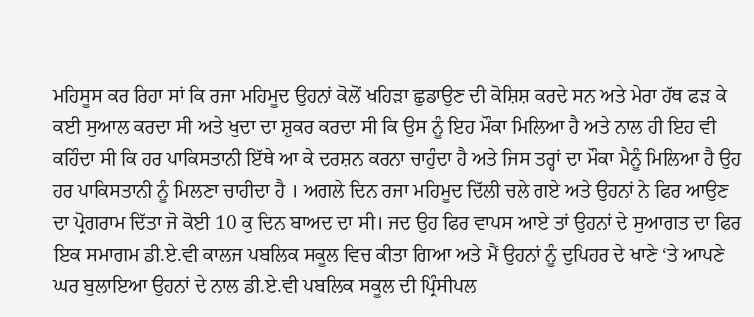ਮਹਿਸੂਸ ਕਰ ਰਿਹਾ ਸਾਂ ਕਿ ਰਜਾ ਮਹਿਮੂਦ ਉਹਨਾਂ ਕੋਲੋਂ ਖਹਿੜਾ ਛੁਡਾਉਣ ਦੀ ਕੋਸ਼ਿਸ਼ ਕਰਦੇ ਸਨ ਅਤੇ ਮੇਰਾ ਹੱਥ ਫੜ ਕੇ ਕਈ ਸੁਆਲ ਕਰਦਾ ਸੀ ਅਤੇ ਖੁਦਾ ਦਾ ਸ਼ੁਕਰ ਕਰਦਾ ਸੀ ਕਿ ਉਸ ਨੂੰ ਇਹ ਮੌਕਾ ਮਿਲਿਆ ਹੈ ਅਤੇ ਨਾਲ ਹੀ ਇਹ ਵੀ ਕਹਿੰਦਾ ਸੀ ਕਿ ਹਰ ਪਾਕਿਸਤਾਨੀ ਇੱਥੇ ਆ ਕੇ ਦਰਸ਼ਨ ਕਰਨਾ ਚਾਹੁੰਦਾ ਹੈ ਅਤੇ ਜਿਸ ਤਰ੍ਹਾਂ ਦਾ ਮੌਕਾ ਮੈਨੂੰ ਮਿਲਿਆ ਹੈ ਉਹ ਹਰ ਪਾਕਿਸਤਾਨੀ ਨੂੰ ਮਿਲਣਾ ਚਾਹੀਦਾ ਹੈ । ਅਗਲੇ ਦਿਨ ਰਜਾ ਮਹਿਮੂਦ ਦਿੱਲੀ ਚਲੇ ਗਏ ਅਤੇ ਉਹਨਾਂ ਨੇ ਫਿਰ ਆਉਣ ਦਾ ਪ੍ਰੋਗਰਾਮ ਦਿੱਤਾ ਜੋ ਕੋਈ 10 ਕੁ ਦਿਨ ਬਾਅਦ ਦਾ ਸੀ। ਜਦ ਉਹ ਫਿਰ ਵਾਪਸ ਆਏ ਤਾਂ ਉਹਨਾਂ ਦੇ ਸੁਆਗਤ ਦਾ ਫਿਰ ਇਕ ਸਮਾਗਮ ਡੀ.ਏ.ਵੀ ਕਾਲਜ ਪਬਲਿਕ ਸਕੂਲ ਵਿਚ ਕੀਤਾ ਗਿਆ ਅਤੇ ਮੈਂ ਉਹਨਾਂ ਨੂੰ ਦੁਪਿਹਰ ਦੇ ਖਾਣੇ ‘ਤੇ ਆਪਣੇ ਘਰ ਬੁਲਾਇਆ ਉਹਨਾਂ ਦੇ ਨਾਲ ਡੀ.ਏ.ਵੀ ਪਬਲਿਕ ਸਕੂਲ ਦੀ ਪ੍ਰਿੰਸੀਪਲ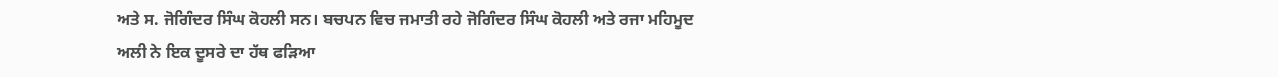ਅਤੇ ਸ. ਜੋਗਿੰਦਰ ਸਿੰਘ ਕੋਹਲੀ ਸਨ। ਬਚਪਨ ਵਿਚ ਜਮਾਤੀ ਰਹੇ ਜੋਗਿੰਦਰ ਸਿੰਘ ਕੋਹਲੀ ਅਤੇ ਰਜਾ ਮਹਿਮੂਦ ਅਲੀ ਨੇ ਇਕ ਦੂਸਰੇ ਦਾ ਹੱਥ ਫੜਿਆ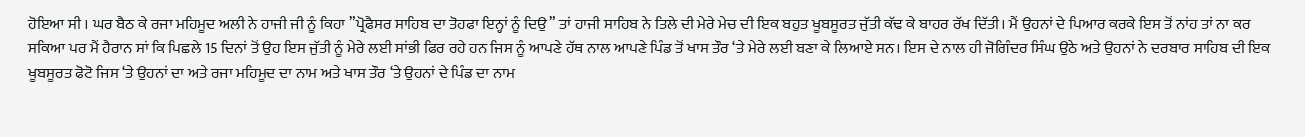ਹੋਇਆ ਸੀ । ਘਰ ਬੈਠ ਕੇ ਰਜਾ ਮਹਿਮੂਦ ਅਲੀ ਨੇ ਹਾਜੀ ਜੀ ਨੂੰ ਕਿਹਾ ”ਪ੍ਰੋਫੈਸਰ ਸਾਹਿਬ ਦਾ ਤੋਹਫਾ ਇਨ੍ਹਾਂ ਨੂੰ ਦਿਉ” ਤਾਂ ਹਾਜੀ ਸਾਹਿਬ ਨੇ ਤਿਲੇ ਦੀ ਮੇਰੇ ਮੇਚ ਦੀ ਇਕ ਬਹੁਤ ਖੂਬਸੂਰਤ ਜੁੱਤੀ ਕੱਢ ਕੇ ਬਾਹਰ ਰੱਖ ਦਿੱਤੀ। ਮੈਂ ਉਹਨਾਂ ਦੇ ਪਿਆਰ ਕਰਕੇ ਇਸ ਤੋਂ ਨਾਂਹ ਤਾਂ ਨਾ ਕਰ ਸਕਿਆ ਪਰ ਮੈਂ ਹੈਰਾਨ ਸਾਂ ਕਿ ਪਿਛਲੇ 15 ਦਿਨਾਂ ਤੋਂ ਉਹ ਇਸ ਜੁੱਤੀ ਨੂੰ ਮੇਰੇ ਲਈ ਸਾਂਭੀ ਫਿਰ ਰਹੇ ਹਨ ਜਿਸ ਨੂੰ ਆਪਣੇ ਹੱਥ ਨਾਲ ਆਪਣੇ ਪਿੰਡ ਤੋਂ ਖਾਸ ਤੌਰ ‘ਤੇ ਮੇਰੇ ਲਈ ਬਣਾ ਕੇ ਲਿਆਏ ਸਨ। ਇਸ ਦੇ ਨਾਲ ਹੀ ਜੋਗਿੰਦਰ ਸਿੰਘ ਉਠੇ ਅਤੇ ਉਹਨਾਂ ਨੇ ਦਰਬਾਰ ਸਾਹਿਬ ਦੀ ਇਕ ਖੂਬਸੂਰਤ ਫੋਟੋ ਜਿਸ ‘ਤੇ ਉਹਨਾਂ ਦਾ ਅਤੇ ਰਜਾ ਮਹਿਮੂਦ ਦਾ ਨਾਮ ਅਤੇ ਖਾਸ ਤੌਰ ‘ਤੇ ਉਹਨਾਂ ਦੇ ਪਿੰਡ ਦਾ ਨਾਮ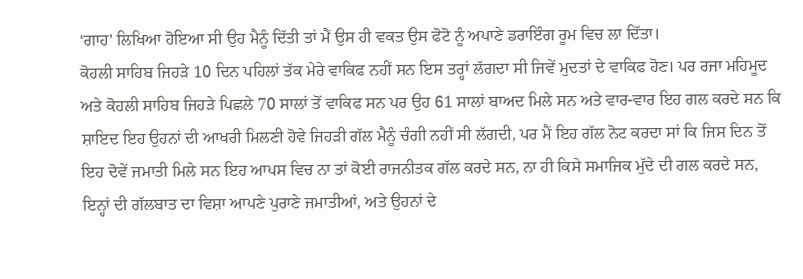‘ਗਾਹ’ ਲਿਖਿਆ ਹੋਇਆ ਸੀ ਉਹ ਮੈਨੂੰ ਦਿੱਤੀ ਤਾਂ ਮੈਂ ਉਸ ਹੀ ਵਕਤ ਉਸ ਫੋਟੋ ਨੂੰ ਅਪਾਣੇ ਡਰਾਇੰਗ ਰੂਮ ਵਿਚ ਲਾ ਦਿੱਤਾ।
ਕੋਹਲੀ ਸਾਹਿਬ ਜਿਹੜੇ 10 ਦਿਨ ਪਹਿਲਾਂ ਤੱਕ ਮੇਰੇ ਵਾਕਿਫ ਨਹੀਂ ਸਨ ਇਸ ਤਰ੍ਹਾਂ ਲੱਗਦਾ ਸੀ ਜਿਵੇਂ ਮੁਦਤਾਂ ਦੇ ਵਾਕਿਫ ਹੋਣ। ਪਰ ਰਜਾ ਮਹਿਮੂਦ ਅਤੇ ਕੋਹਲੀ ਸਾਹਿਬ ਜਿਹੜੇ ਪਿਛਲੇ 70 ਸਾਲਾਂ ਤੋਂ ਵਾਕਿਫ ਸਨ ਪਰ ਉਹ 61 ਸਾਲਾਂ ਬਾਅਦ ਮਿਲੇ ਸਨ ਅਤੇ ਵਾਰ-ਵਾਰ ਇਹ ਗਲ ਕਰਦੇ ਸਨ ਕਿ ਸ਼ਾਇਦ ਇਹ ਉਹਨਾਂ ਦੀ ਆਖਰੀ ਮਿਲਣੀ ਹੋਵੇ ਜਿਹੜੀ ਗੱਲ ਮੈਨੂੰ ਚੰਗੀ ਨਹੀਂ ਸੀ ਲੱਗਦੀ, ਪਰ ਮੈਂ ਇਹ ਗੱਲ ਨੋਟ ਕਰਦਾ ਸਾਂ ਕਿ ਜਿਸ ਦਿਨ ਤੋਂ ਇਹ ਦੋਵੇਂ ਜਮਾਤੀ ਮਿਲੇ ਸਨ ਇਹ ਆਪਸ ਵਿਚ ਨਾ ਤਾਂ ਕੋਈ ਰਾਜਨੀਤਕ ਗੱਲ ਕਰਦੇ ਸਨ, ਨਾ ਹੀ ਕਿਸੇ ਸਮਾਜਿਕ ਮੁੱਦੇ ਦੀ ਗਲ ਕਰਦੇ ਸਨ, ਇਨ੍ਹਾਂ ਦੀ ਗੱਲਬਾਤ ਦਾ ਵਿਸ਼ਾ ਆਪਣੇ ਪੁਰਾਣੇ ਜਮਾਤੀਆਂ, ਅਤੇ ਉਹਨਾਂ ਦੇ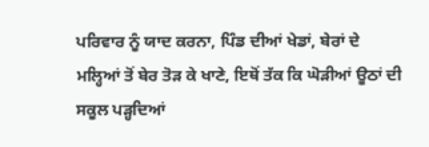ਪਰਿਵਾਰ ਨੂੰ ਯਾਦ ਕਰਨਾ, ਪਿੰਡ ਦੀਆਂ ਖੇਡਾਂ, ਬੇਰਾਂ ਦੇ ਮਲ੍ਹਿਆਂ ਤੋਂ ਬੇਰ ਤੋੜ ਕੇ ਖਾਣੇ, ਇਥੋਂ ਤੱਕ ਕਿ ਘੋੜੀਆਂ ਊਠਾਂ ਦੀ ਸਕੂਲ ਪੜ੍ਹਦਿਆਂ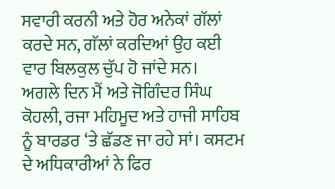ਸਵਾਰੀ ਕਰਨੀ ਅਤੇ ਹੋਰ ਅਨੇਕਾਂ ਗੱਲਾਂ ਕਰਦੇ ਸਨ, ਗੱਲਾਂ ਕਰਦਿਆਂ ਉਹ ਕਈ ਵਾਰ ਬਿਲਕੁਲ ਚੁੱਪ ਹੋ ਜਾਂਦੇ ਸਨ।
ਅਗਲੇ ਦਿਨ ਮੈਂ ਅਤੇ ਜੋਗਿੰਦਰ ਸਿੰਘ ਕੋਹਲੀ, ਰਜਾ ਮਹਿਮੂਦ ਅਤੇ ਹਾਜੀ ਸਾਹਿਬ ਨੂੰ ਬਾਰਡਰ ‘ਤੇ ਛੱਡਣ ਜਾ ਰਹੇ ਸਾਂ। ਕਸਟਮ ਦੇ ਅਧਿਕਾਰੀਆਂ ਨੇ ਫਿਰ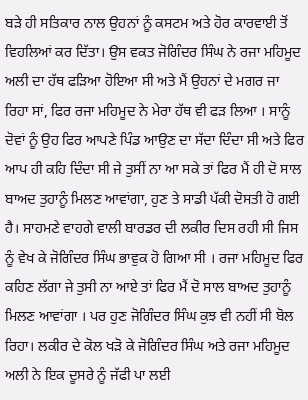ਬੜੇ ਹੀ ਸਤਿਕਾਰ ਨਾਲ ਉਹਨਾਂ ਨੂੰ ਕਸਟਮ ਅਤੇ ਹੋਰ ਕਾਰਵਾਈ ਤੋਂ ਵਿਹਲਿਆਂ ਕਰ ਦਿੱਤਾ। ਉਸ ਵਕਤ ਜੋਗਿੰਦਰ ਸਿੰਘ ਨੇ ਰਜਾ ਮਹਿਮੂਦ ਅਲੀ ਦਾ ਹੱਥ ਫੜਿਆ ਹੋਇਆ ਸੀ ਅਤੇ ਮੈਂ ਉਹਨਾਂ ਦੇ ਮਗਰ ਜਾ ਰਿਹਾ ਸਾਂ, ਫਿਰ ਰਜਾ ਮਹਿਮੂਦ ਨੇ ਮੇਰਾ ਹੱਥ ਵੀ ਫੜ ਲਿਆ । ਸਾਨੂੰ ਦੋਵਾਂ ਨੂੰ ਉਹ ਫਿਰ ਆਪਣੇ ਪਿੰਡ ਆਉਣ ਦਾ ਸੱਦਾ ਦਿੰਦਾ ਸੀ ਅਤੇ ਫਿਰ ਆਪ ਹੀ ਕਹਿ ਦਿੰਦਾ ਸੀ ਜੇ ਤੁਸੀਂ ਨਾ ਆ ਸਕੇ ਤਾਂ ਫਿਰ ਮੈਂ ਹੀ ਦੋ ਸਾਲ ਬਾਅਦ ਤੁਹਾਨੂੰ ਮਿਲਣ ਆਵਾਂਗਾ, ਹੁਣ ਤੇ ਸਾਡੀ ਪੱਕੀ ਦੋਸਤੀ ਹੋ ਗਈ ਹੈ। ਸਾਹਮਣੇ ਵਾਹਗੇ ਵਾਲੀ ਬਾਰਡਰ ਦੀ ਲਕੀਰ ਦਿਸ ਰਹੀ ਸੀ ਜਿਸ ਨੂੰ ਵੇਖ ਕੇ ਜੋਗਿੰਦਰ ਸਿੰਘ ਭਾਵੁਕ ਹੋ ਗਿਆ ਸੀ । ਰਜਾ ਮਹਿਮੂਦ ਫਿਰ ਕਹਿਣ ਲੱਗਾ ਜੇ ਤੁਸੀ ਨਾ ਆਏ ਤਾਂ ਫਿਰ ਮੈਂ ਦੋ ਸਾਲ ਬਾਅਦ ਤੁਹਾਨੂੰ ਮਿਲਣ ਆਵਾਂਗਾ । ਪਰ ਹੁਣ ਜੋਗਿੰਦਰ ਸਿੰਘ ਕੁਝ ਵੀ ਨਹੀਂ ਸੀ ਬੋਲ ਰਿਹਾ। ਲਕੀਰ ਦੇ ਕੋਲ ਖੜੋ ਕੇ ਜੋਗਿੰਦਰ ਸਿੰਘ ਅਤੇ ਰਜਾ ਮਹਿਮੂਦ ਅਲੀ ਨੇ ਇਕ ਦੂਸਰੇ ਨੂੰ ਜੱਫੀ ਪਾ ਲਈ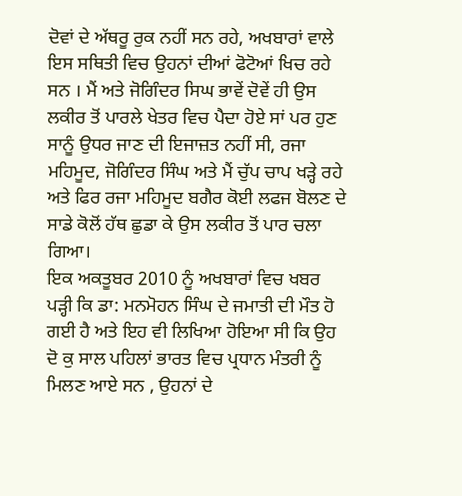ਦੋਵਾਂ ਦੇ ਅੱਥਰੂ ਰੁਕ ਨਹੀਂ ਸਨ ਰਹੇ, ਅਖਬਾਰਾਂ ਵਾਲੇ ਇਸ ਸਥਿਤੀ ਵਿਚ ਉਹਨਾਂ ਦੀਆਂ ਫੋਟੋਆਂ ਖਿਚ ਰਹੇ ਸਨ । ਮੈਂ ਅਤੇ ਜੋਗਿੰਦਰ ਸਿਘ ਭਾਵੇਂ ਦੋਵੇਂ ਹੀ ਉਸ ਲਕੀਰ ਤੋਂ ਪਾਰਲੇ ਖੇਤਰ ਵਿਚ ਪੈਦਾ ਹੋਏ ਸਾਂ ਪਰ ਹੁਣ ਸਾਨੂੰ ਉਧਰ ਜਾਣ ਦੀ ਇਜਾਜ਼ਤ ਨਹੀਂ ਸੀ, ਰਜਾ ਮਹਿਮੂਦ, ਜੋਗਿੰਦਰ ਸਿੰਘ ਅਤੇ ਮੈਂ ਚੁੱਪ ਚਾਪ ਖੜ੍ਹੇ ਰਹੇ ਅਤੇ ਫਿਰ ਰਜਾ ਮਹਿਮੂਦ ਬਗੈਰ ਕੋਈ ਲਫਜ ਬੋਲਣ ਦੇ ਸਾਡੇ ਕੋਲੋਂ ਹੱਥ ਛੁਡਾ ਕੇ ਉਸ ਲਕੀਰ ਤੋਂ ਪਾਰ ਚਲਾ ਗਿਆ।
ਇਕ ਅਕਤੂਬਰ 2010 ਨੂੰ ਅਖਬਾਰਾਂ ਵਿਚ ਖਬਰ ਪੜ੍ਹੀ ਕਿ ਡਾ: ਮਨਮੋਹਨ ਸਿੰਘ ਦੇ ਜਮਾਤੀ ਦੀ ਮੌਤ ਹੋ ਗਈ ਹੈ ਅਤੇ ਇਹ ਵੀ ਲਿਖਿਆ ਹੋਇਆ ਸੀ ਕਿ ਉਹ ਦੋ ਕੁ ਸਾਲ ਪਹਿਲਾਂ ਭਾਰਤ ਵਿਚ ਪ੍ਰਧਾਨ ਮੰਤਰੀ ਨੂੰ ਮਿਲਣ ਆਏ ਸਨ , ਉਹਨਾਂ ਦੇ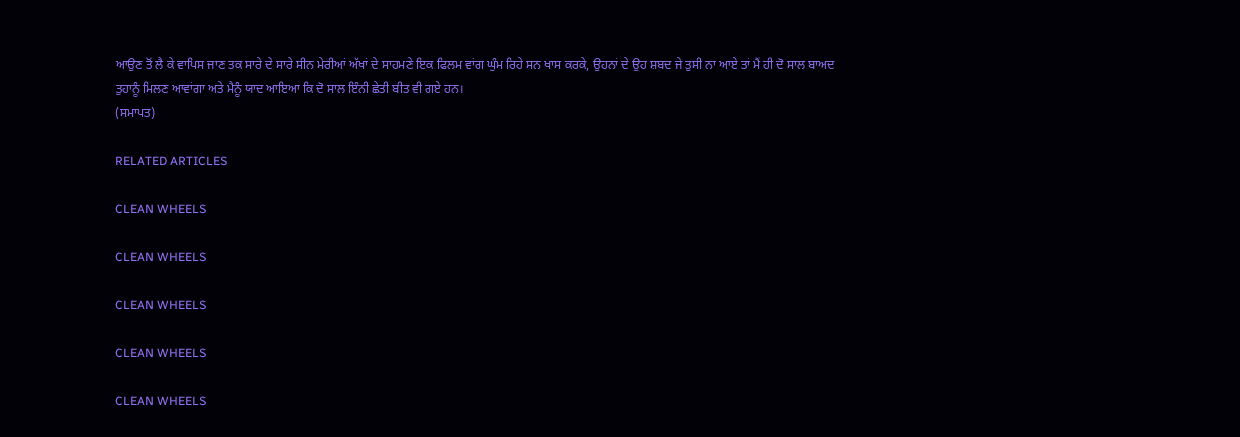ਆਉਣ ਤੋਂ ਲੈ ਕੇ ਵਾਪਿਸ ਜਾਣ ਤਕ ਸਾਰੇ ਦੇ ਸਾਰੇ ਸੀਨ ਮੇਰੀਆਂ ਅੱਖਾਂ ਦੇ ਸਾਹਮਣੇ ਇਕ ਫਿਲਮ ਵਾਂਗ ਘੁੰਮ ਰਿਹੇ ਸਨ ਖਾਸ ਕਰਕੇ, ਉਹਨਾਂ ਦੇ ਉਹ ਸ਼ਬਦ ਜੇ ਤੁਸੀ ਨਾ ਆਏ ਤਾਂ ਮੈਂ ਹੀ ਦੋ ਸਾਲ ਬਾਅਦ ਤੁਹਾਨੂੰ ਮਿਲਣ ਆਵਾਂਗਾ ਅਤੇ ਮੈਨੂੰ ਯਾਦ ਆਇਆ ਕਿ ਦੋ ਸਾਲ ਇੰਨੀ ਛੇਤੀ ਬੀਤ ਵੀ ਗਏ ਹਨ।
(ਸਮਾਪਤ)

RELATED ARTICLES

CLEAN WHEELS

CLEAN WHEELS

CLEAN WHEELS

CLEAN WHEELS

CLEAN WHEELS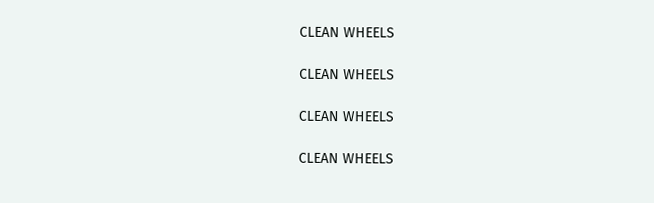CLEAN WHEELS

CLEAN WHEELS

CLEAN WHEELS

CLEAN WHEELS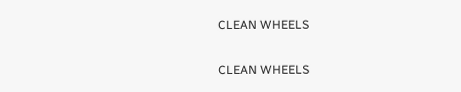CLEAN WHEELS

CLEAN WHEELS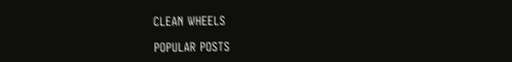CLEAN WHEELS

POPULAR POSTS